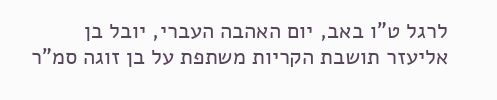לרגל ט"ו באב, יום האהבה העברי, יובל בן אליעזר תושבת הקריות משתפת על בן זוגה סמ"ר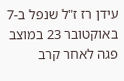עידן רז ז"ל שנפל ב-7 באוקטובר 23 במוצב פגה לאחר קרב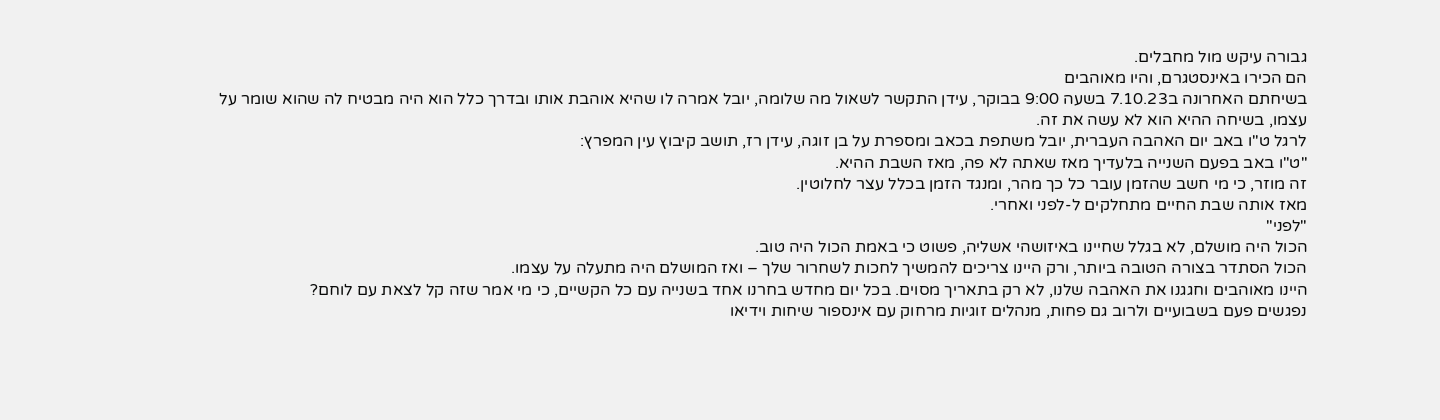גבורה עיקש מול מחבלים.
הם הכירו באינסטגרם, והיו מאוהבים
בשיחתם האחרונה ב7.10.23 בשעה 9:00 בבוקר, עידן התקשר לשאול מה שלומה, יובל אמרה לו שהיא אוהבת אותו ובדרך כלל הוא היה מבטיח לה שהוא שומר על עצמו, בשיחה ההיא הוא לא עשה את זה.
לרגל ט"ו באב יום האהבה העברית, יובל משתפת בכאב ומספרת על בן זוגה, עידן רז, תושב קיבוץ עין המפרץ:
"ט"ו באב בפעם השנייה בלעדיך מאז שאתה לא פה, מאז השבת ההיא.
זה מוזר, כי מי חשב שהזמן עובר כל כך מהר, ומנגד הזמן בכלל עצר לחלוטין.
מאז אותה שבת החיים מתחלקים ל-לפני ואחרי.
"לפני"
הכול היה מושלם, לא בגלל שחיינו באיזושהי אשליה, פשוט כי באמת הכול היה טוב.
הכול הסתדר בצורה הטובה ביותר, ורק היינו צריכים להמשיך לחכות לשחרור שלך – ואז המושלם היה מתעלה על עצמו.
היינו מאוהבים וחגגנו את האהבה שלנו, לא רק בתאריך מסוים. בכל יום מחדש בחרנו אחד בשנייה עם כל הקשיים, כי מי אמר שזה קל לצאת עם לוחם?
נפגשים פעם בשבועיים ולרוב גם פחות, מנהלים זוגיות מרחוק עם אינספור שיחות וידיאו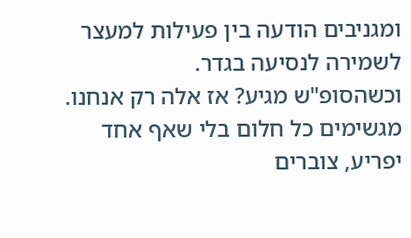ומגניבים הודעה בין פעילות למעצר לשמירה לנסיעה בגדר.
וכשהסופ"ש מגיע? אז אלה רק אנחנו. מגשימים כל חלום בלי שאף אחד יפריע, צוברים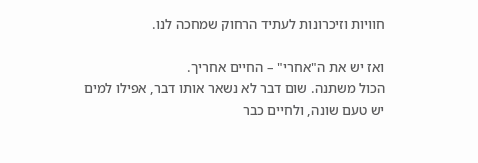חוויות וזיכרונות לעתיד הרחוק שמחכה לנו.

ואז יש את ה"אחרי" – החיים אחריך.
הכול משתנה. שום דבר לא נשאר אותו דבר, אפילו למים יש טעם שונה, ולחיים כבר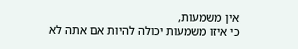אין משמעות,
כי איזו משמעות יכולה להיות אם אתה לא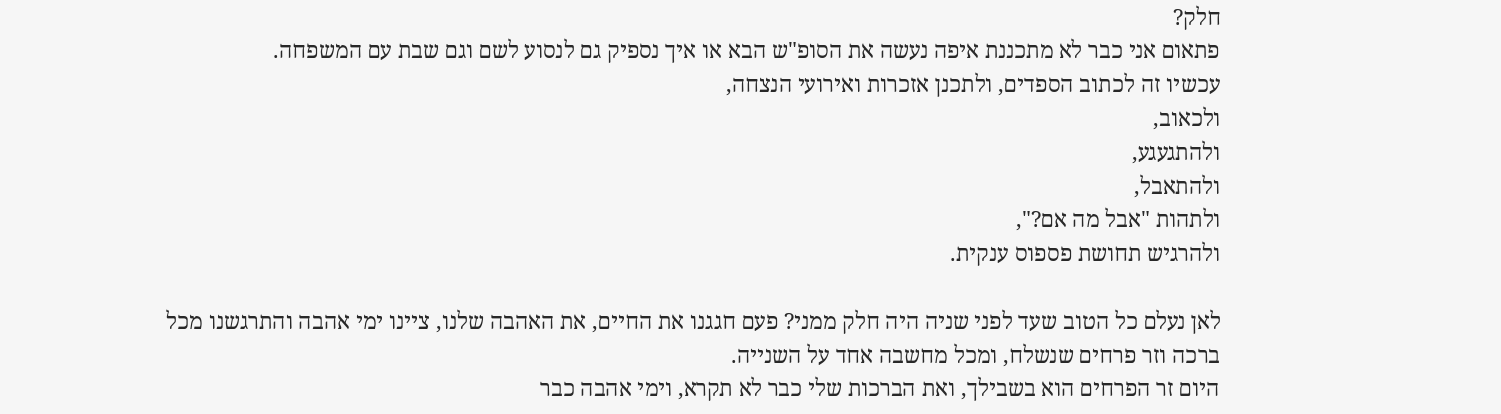חלק?
פתאום אני כבר לא מתכננת איפה נעשה את הסופ"ש הבא או איך נספיק גם לנסוע לשם וגם שבת עם המשפחה.
עכשיו זה לכתוב הספדים, ולתכנן אזכרות ואירועי הנצחה,
ולכאוב,
ולהתגעגע,
ולהתאבל,
ולתהות "אבל מה אם?",
ולהרגיש תחושת פספוס ענקית.

לאן נעלם כל הטוב שעד לפני שניה היה חלק ממני? פעם חגגנו את החיים, את האהבה שלנו, ציינו ימי אהבה והתרגשנו מכל ברכה וזר פרחים שנשלח, ומכל מחשבה אחד על השנייה.
היום זר הפרחים הוא בשבילך, ואת הברכות שלי כבר לא תקרא, וימי אהבה כבר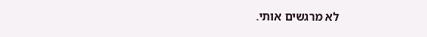לא מרגשים אותי.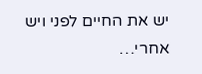יש את החיים לפני ויש אחרי…